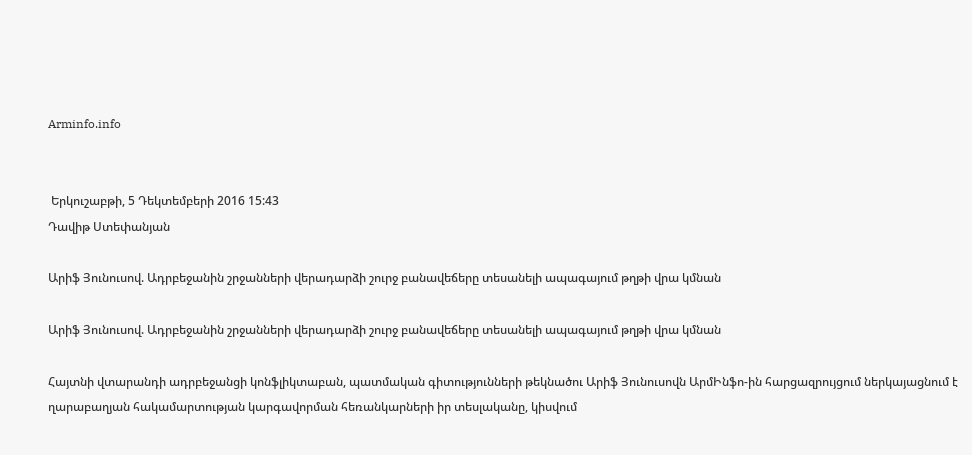Arminfo.info


 Երկուշաբթի, 5 Դեկտեմբերի 2016 15:43
Դավիթ Ստեփանյան

Արիֆ Յունուսով. Ադրբեջանին շրջանների վերադարձի շուրջ բանավեճերը տեսանելի ապագայում թղթի վրա կմնան

Արիֆ Յունուսով. Ադրբեջանին շրջանների վերադարձի շուրջ բանավեճերը տեսանելի ապագայում թղթի վրա կմնան

Հայտնի վտարանդի ադրբեջանցի կոնֆլիկտաբան, պատմական գիտությունների թեկնածու Արիֆ Յունուսովն ԱրմԻնֆո-ին հարցազրույցում ներկայացնում է ղարաբաղյան հակամարտության կարգավորման հեռանկարների իր տեսլականը, կիսվում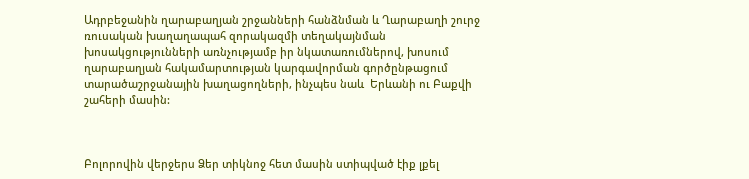Ադրբեջանին ղարաբաղյան շրջանների հանձնման և Ղարաբաղի շուրջ ռուսական խաղաղապահ զորակազմի տեղակայնման խոսակցությունների առնչությամբ իր նկատառումներով, խոսում ղարաբաղյան հակամարտության կարգավորման գործընթացում տարածաշրջանային խաղացողների, ինչպես նաև  Երևանի ու Բաքվի շահերի մասին:



Բոլորովին վերջերս Ձեր տիկնոջ հետ մասին ստիպված էիք լքել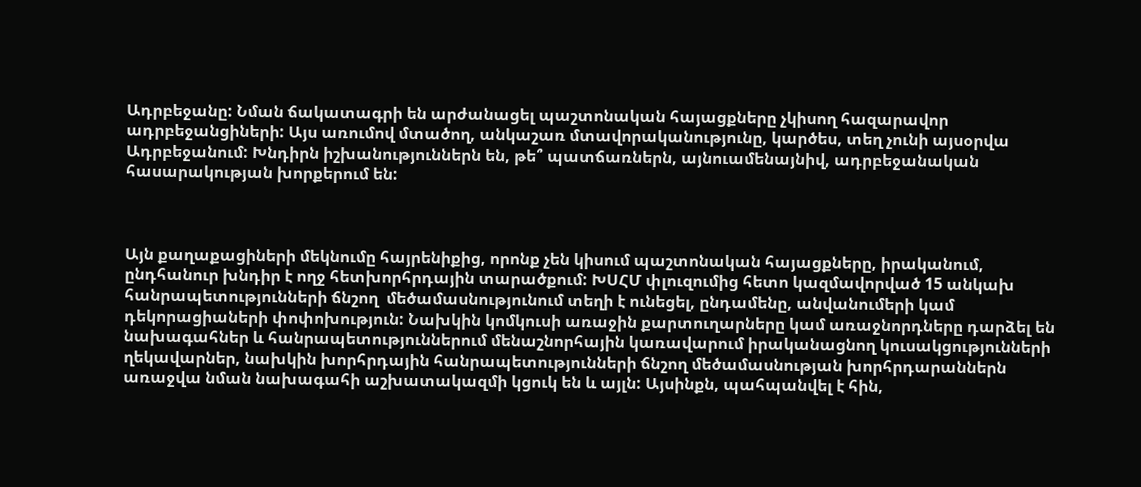Ադրբեջանը: Նման ճակատագրի են արժանացել պաշտոնական հայացքները չկիսող հազարավոր ադրբեջանցիների: Այս առումով մտածող, անկաշառ մտավորականությունը, կարծես, տեղ չունի այսօրվա Ադրբեջանում: Խնդիրն իշխանություններն են, թե՞ պատճառներն, այնուամենայնիվ, ադրբեջանական հասարակության խորքերում են:



Այն քաղաքացիների մեկնումը հայրենիքից, որոնք չեն կիսում պաշտոնական հայացքները, իրականում, ընդհանուր խնդիր է ողջ հետխորհրդային տարածքում: ԽՍՀՄ փլուզումից հետո կազմավորված 15 անկախ հանրապետությունների ճնշող  մեծամասնությունում տեղի է ունեցել, ընդամենը, անվանումերի կամ դեկորացիաների փոփոխություն: Նախկին կոմկուսի առաջին քարտուղարները կամ առաջնորդները դարձել են նախագահներ և հանրապետություններում մենաշնորհային կառավարում իրականացնող կուսակցությունների ղեկավարներ, նախկին խորհրդային հանրապետությունների ճնշող մեծամասնության խորհրդարաններն առաջվա նման նախագահի աշխատակազմի կցուկ են և այլն: Այսինքն, պահպանվել է հին,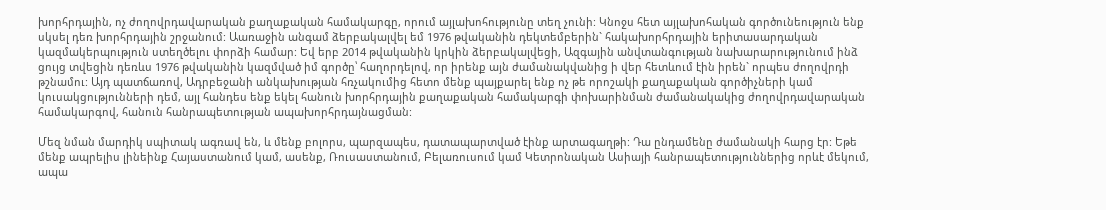խորհրդային, ոչ ժողովրդավարական քաղաքական համակարգը, որում այլախոհությունը տեղ չունի: Կնոջս հետ այլախոհական գործունեություն ենք սկսել դեռ խորհրդային շրջանում: Աառաջին անգամ ձերբակալվել եմ 1976 թվականին դեկտեմբերին` հակախորհրդային երիտասարդական կազմակերպություն ստեղծելու փորձի համար: Եվ երբ 2014 թվականին կրկին ձերբակալվեցի, Ազգային անվտանգության նախարարությունում ինձ ցույց տվեցին դեռևս 1976 թվականին կազմված իմ գործը՝ հաղորդելով, որ իրենք այն ժամանակվանից ի վեր հետևում էին իրեն` որպես ժողովրդի թշնամու: Այդ պատճառով, Ադրբեջանի անկախության հռչակումից հետո մենք պայքարել ենք ոչ թե որոշակի քաղաքական գործիչների կամ կուսակցությունների դեմ, այլ հանդես ենք եկել հանուն խորհրդային քաղաքական համակարգի փոխարինման ժամանակակից ժողովրդավարական համակարգով, հանուն հանրապետության ապախորհրդայնացման:

Մեզ նման մարդիկ սպիտակ ագռավ են, և մենք բոլորս, պարզապես, դատապարտված էինք արտագաղթի: Դա ընդամենը ժամանակի հարց էր: Եթե մենք ապրելիս լինեինք Հայաստանում կամ, ասենք, Ռուսաստանում, Բելառուսում կամ Կետրոնական Ասիայի հանրապետություններից որևէ մեկում, ապա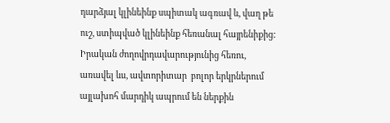դարձյալ կլինեինք սպիտակ ագռավ և, վաղ թե ուշ, ստիպված կլինեինք հեռանալ հայրենիքից: Իրական ժողովրդավարությունից հեռու, առավել ևս, ավտորիտար  բոլոր երկրներում այլախոհ մարդիկ ապրում են ներքին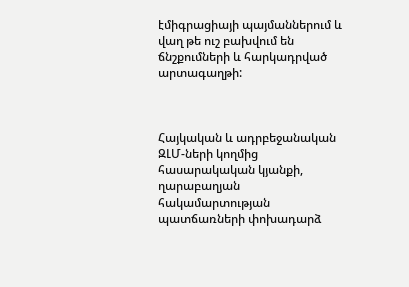էմիգրացիայի պայմաններում և վաղ թե ուշ բախվում են ճնշքումների և հարկադրված արտագաղթի:



Հայկական և ադրբեջանական ԶԼՄ-ների կողմից հասարակական կյանքի, ղարաբաղյան հակամարտության պատճառների փոխադարձ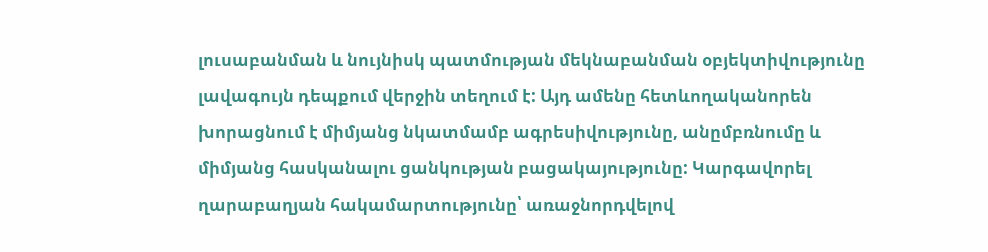լուսաբանման և նույնիսկ պատմության մեկնաբանման օբյեկտիվությունը լավագույն դեպքում վերջին տեղում է: Այդ ամենը հետևողականորեն խորացնում է միմյանց նկատմամբ ագրեսիվությունը, անըմբռնումը և միմյանց հասկանալու ցանկության բացակայությունը: Կարգավորել ղարաբաղյան հակամարտությունը՝ առաջնորդվելով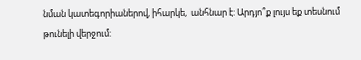նման կատեգորիաներով, իհարկե,  անհնար է: Արդյո՞ք լույս եք տեսնում թունելի վերջում: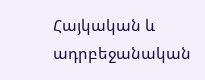Հայկական և ադրբեջանական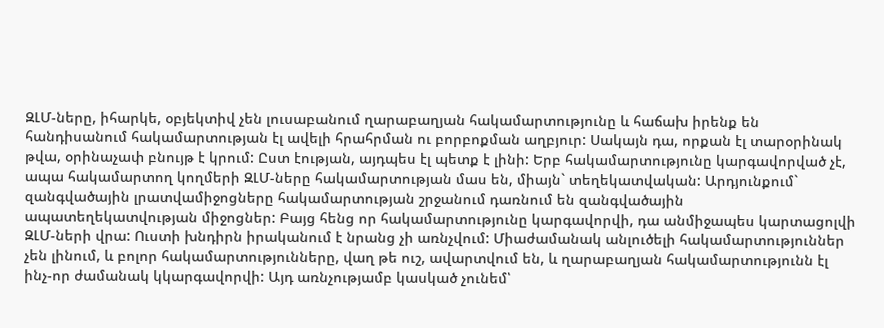ԶԼՄ-ները, իհարկե, օբյեկտիվ չեն լուսաբանում ղարաբաղյան հակամարտությունը և հաճախ իրենք են հանդիսանում հակամարտության էլ ավելի հրահրման ու բորբոքման աղբյուր: Սակայն դա, որքան էլ տարօրինակ թվա, օրինաչափ բնույթ է կրում: Ըստ էության, այդպես էլ պետք է լինի: Երբ հակամարտությունը կարգավորված չէ, ապա հակամարտող կողմերի ԶԼՄ-ները հակամարտության մաս են, միայն` տեղեկատվական: Արդյունքում` զանգվածային լրատվամիջոցները հակամարտության շրջանում դառնում են զանգվածային ապատեղեկատվության միջոցներ: Բայց հենց որ հակամարտությունը կարգավորվի, դա անմիջապես կարտացոլվի ԶԼՄ-ների վրա: Ուստի խնդիրն իրականում է նրանց չի առնչվում: Միաժամանակ անլուծելի հակամարտություններ չեն լինում, և բոլոր հակամարտությունները, վաղ թե ուշ, ավարտվում են, և ղարաբաղյան հակամարտությունն էլ ինչ-որ ժամանակ կկարգավորվի: Այդ առնչությամբ կասկած չունեմ՝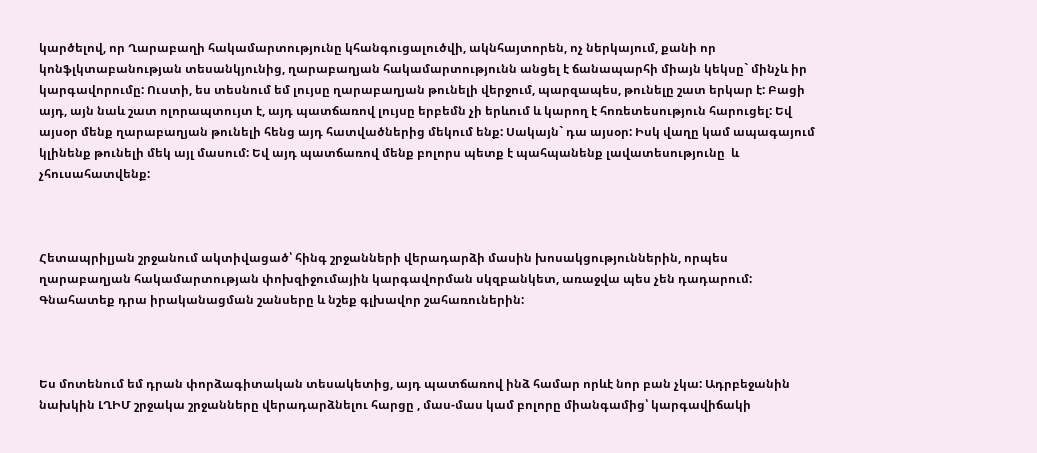կարծելով, որ Ղարաբաղի հակամարտությունը կհանգուցալուծվի, ակնհայտորեն, ոչ ներկայում, քանի որ կոնֆլկտաբանության տեսանկյունից, ղարաբաղյան հակամարտությունն անցել է ճանապարհի միայն կեկսը` մինչև իր կարգավորումը: Ուստի, ես տեսնում եմ լույսը ղարաբաղյան թունելի վերջում, պարզապես, թունելը շատ երկար է: Բացի այդ, այն նաև շատ ոլորապտույտ է, այդ պատճառով լույսը երբեմն չի երևում և կարող է հոռետեսություն հարուցել: Եվ այսօր մենք ղարաբաղյան թունելի հենց այդ հատվածներից մեկում ենք: Սակայն` դա այսօր: Իսկ վաղը կամ ապագայում կլինենք թունելի մեկ այլ մասում: Եվ այդ պատճառով մենք բոլորս պետք է պահպանենք լավատեսությունը  և չհուսահատվենք:



Հետապրիլյան շրջանում ակտիվացած՝ հինգ շրջանների վերադարձի մասին խոսակցություններին, որպես ղարաբաղյան հակամարտության փոխզիջումային կարգավորման սկզբանկետ, առաջվա պես չեն դադարում: Գնահատեք դրա իրականացման շանսերը և նշեք գլխավոր շահառուներին:



Ես մոտենում եմ դրան փորձագիտական տեսակետից, այդ պատճառով ինձ համար որևէ նոր բան չկա: Ադրբեջանին նախկին ԼՂԻՄ շրջակա շրջանները վերադարձնելու հարցը , մաս-մաս կամ բոլորը միանգամից՝ կարգավիճակի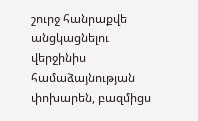շուրջ հանրաքվե անցկացնելու վերջինիս համաձայնության փոխարեն, բազմիցս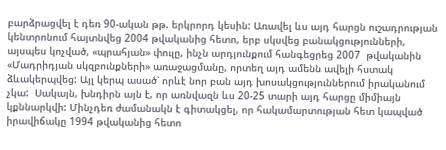բարձրացվել է դեռ 90-ական թթ. երկրորդ կեսին: Առավել ևս այդ հարցն ուշադրության կենտրոնում հայտնվեց 2004 թվականից հետո, երբ սկսվեց բանակցությունների, այսպես կոչված, «պրահյան» փուլը, ինչն արդյունքում հանգեցրեց 2007  թվականին «Մադրիդյան սկզբունքների» առաջացմանը, որտեղ այդ ամենն ավելի հստակ ձևակերպվեց: Այլ կերպ ասած՝ որևէ նոր բան այդ խոսակցություններում իրականում չկա:  Սակայն, խնդիրն այն է, որ առնվազն ևս 20-25 տարի այդ հարցը միմիայն կքննարկվի: Մինչդեռ ժամանակն է գիտակցել, որ հակամարտության հետ կապված իրավիճակը 1994 թվականից հետո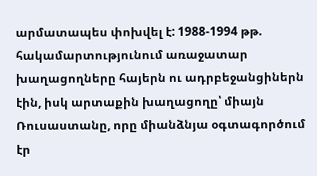արմատապես փոխվել է: 1988-1994 թթ. հակամարտությունում առաջատար խաղացողները հայերն ու ադրբեջանցիներն էին, իսկ արտաքին խաղացողը՝ միայն Ռուսաստանը, որը միանձնյա օգտագործում էր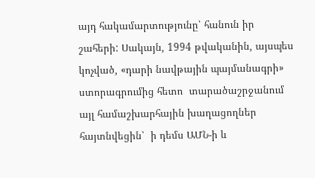այդ հակամարտությունը՝ հանուն իր շահերի: Սակայն, 1994 թվականին, այսպես կոչված, «դարի նավթային պայմանագրի» ստորագրումից հետո  տարածաշրջանում այլ համաշխարհային խաղացողներ հայտնվեցին՝  ի դեմս ԱՄՆ-ի և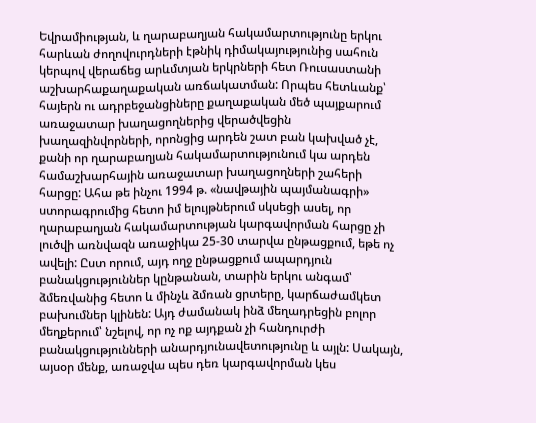Եվրամիության, և ղարաբաղյան հակամարտությունը երկու հարևան ժողովուրդների էթնիկ դիմակայությունից սահուն կերպով վերաճեց արևմտյան երկրների հետ Ռուսաստանի աշխարհաքաղաքական առճակատման: Որպես հետևանք՝ հայերն ու ադրբեջանցիները քաղաքական մեծ պայքարում առաջատար խաղացողներից վերածվեցին խաղազինվորների, որոնցից արդեն շատ բան կախված չէ, քանի որ ղարաբաղյան հակամարտությունում կա արդեն համաշխարհային առաջատար խաղացողների շահերի հարցը: Ահա թե ինչու 1994 թ. «նավթային պայմանագրի» ստորագրումից հետո իմ ելույթներում սկսեցի ասել, որ ղարաբաղյան հակամարտության կարգավորման հարցը չի լուծվի առնվազն առաջիկա 25-30 տարվա ընթացքում, եթե ոչ ավելի: Ըստ որում, այդ ողջ ընթացքում ապարդյուն բանակցություններ կընթանան, տարին երկու անգամ՝ ձմեռվանից հետո և մինչև ձմռան ցրտերը, կարճաժամկետ բախումներ կլինեն: Այդ ժամանակ ինձ մեղադրեցին բոլոր մեղքերում՝ նշելով, որ ոչ ոք այդքան չի հանդուրժի բանակցությունների անարդյունավետությունը և այլն: Սակայն, այսօր մենք, առաջվա պես դեռ կարգավորման կես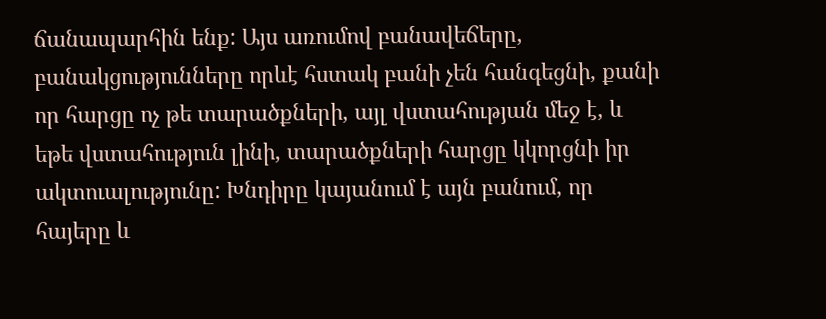ճանապարհին ենք: Այս առումով բանավեճերը, բանակցությունները որևէ հստակ բանի չեն հանգեցնի, քանի որ հարցը ոչ թե տարածքների, այլ վստահության մեջ է, և եթե վստահություն լինի, տարածքների հարցը կկորցնի իր ակտուալությունը: Խնդիրը կայանում է այն բանում, որ հայերը և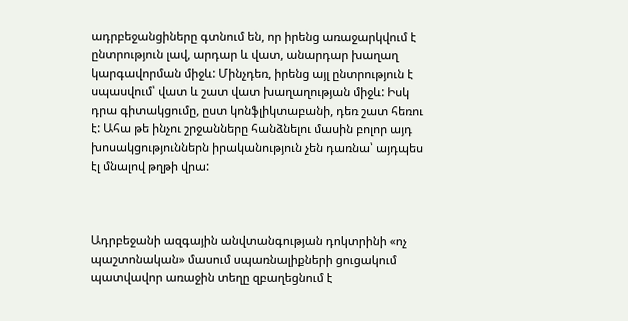ադրբեջանցիները գտնում են, որ իրենց առաջարկվում է ընտրություն լավ, արդար և վատ, անարդար խաղաղ կարգավորման միջև: Մինչդեռ, իրենց այլ ընտրություն է սպասվում՝ վատ և շատ վատ խաղաղության միջև: Իսկ դրա գիտակցումը, ըստ կոնֆլիկտաբանի, դեռ շատ հեռու է: Ահա թե ինչու շրջանները հանձնելու մասին բոլոր այդ խոսակցություններն իրականություն չեն դառնա՝ այդպես էլ մնալով թղթի վրա:



Ադրբեջանի ազգային անվտանգության դոկտրինի «ոչ պաշտոնական» մասում սպառնալիքների ցուցակում պատվավոր առաջին տեղը զբաղեցնում է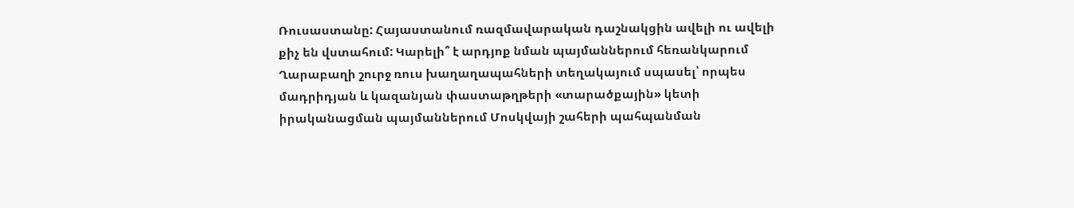Ռուսաստանը: Հայաստանում ռազմավարական դաշնակցին ավելի ու ավելի քիչ են վստահում: Կարելի՞ է արդյոք նման պայմաններում հեռանկարում Ղարաբաղի շուրջ ռուս խաղաղապահների տեղակայում սպասել՝ որպես մադրիդյան և կազանյան փաստաթղթերի «տարածքային» կետի իրականացման պայմաններում Մոսկվայի շահերի պահպանման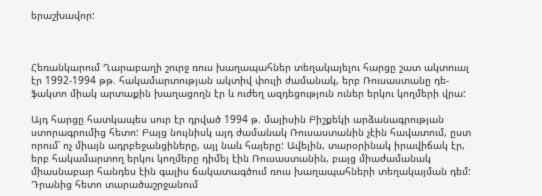երաշխավոր:



Հեռանկարում Ղարաբաղի շուրջ ռուս խաղապահներ տեղակայելու հարցը շատ ակտուալ էր 1992-1994 թթ. հակամարտության ակտիվ փուլի ժամանակ, երբ Ռուսաստանը դե-ֆակտո միակ արտաքին խաղացողն էր և ուժեղ ազդեցություն ուներ երկու կողմերի վրա:

Այդ հարցը հատկապես սուր էր դրված 1994 թ. մայիսին Բիշքեկի արձանագրության ստորագրումից հետո: Բայց նույնիսկ այդ ժամանակ Ռուսաստանին չէին հավատում, ըստ որում՝ ոչ միայն ադրբեջանցիները, այլ նաև հայերը: Ավելին, տարօրինակ իրավիճակ էր, երբ հակամարտող երկու կողմերը դիմել էին Ռուսաստանին, բայց միաժամանակ միասնաբար հանդես էին գալիս ճակատագծում ռուս խաղապահների տեղակայման դեմ: Դրանից հետո տարածաշրջանում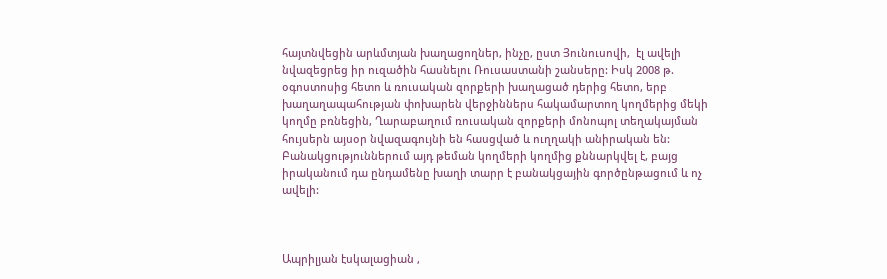հայտնվեցին արևմտյան խաղացողներ, ինչը, ըստ Յունուսովի,  էլ ավելի նվազեցրեց իր ուզածին հասնելու Ռուսաստանի շանսերը: Իսկ 2008 թ. օգոստոսից հետո և ռուսական զորքերի խաղացած դերից հետո, երբ խաղաղապահության փոխարեն վերջիններս հակամարտող կողմերից մեկի կողմը բռնեցին, Ղարաբաղում ռուսական զորքերի մոնոպոլ տեղակայման հույսերն այսօր նվազագույնի են հասցված և ուղղակի անիրական են: Բանակցություններում այդ թեման կողմերի կողմից քննարկվել է, բայց իրականում դա ընդամենը խաղի տարր է բանակցային գործընթացում և ոչ ավելի:



Ապրիլյան էսկալացիան ,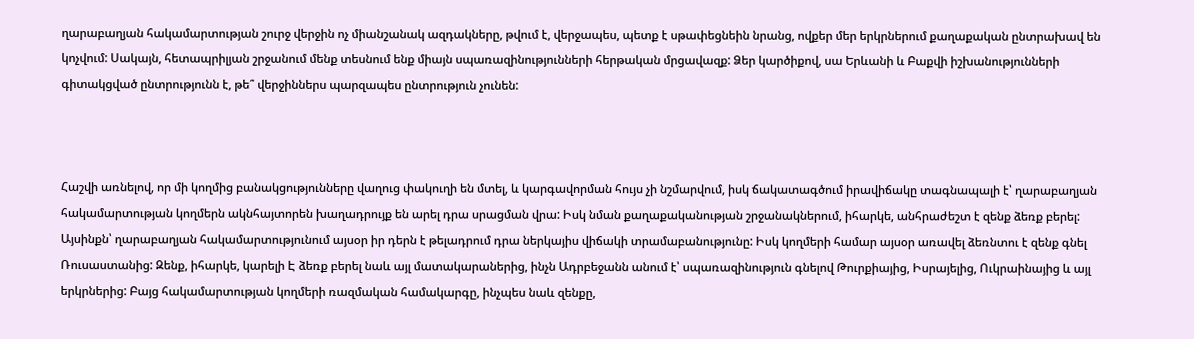ղարաբաղյան հակամարտության շուրջ վերջին ոչ միանշանակ ազդակները, թվում է, վերջապես, պետք է սթափեցնեին նրանց, ովքեր մեր երկրներում քաղաքական ընտրախավ են կոչվում: Սակայն, հետապրիլյան շրջանում մենք տեսնում ենք միայն սպառազինությունների հերթական մրցավազք: Ձեր կարծիքով, սա Երևանի և Բաքվի իշխանությունների գիտակցված ընտրությունն է, թե՞ վերջիններս պարզապես ընտրություն չունեն:



Հաշվի առնելով, որ մի կողմից բանակցությունները վաղուց փակուղի են մտել, և կարգավորման հույս չի նշմարվում, իսկ ճակատագծում իրավիճակը տագնապալի է՝ ղարաբաղյան հակամարտության կողմերն ակնհայտորեն խաղադրույք են արել դրա սրացման վրա: Իսկ նման քաղաքականության շրջանակներում, իհարկե, անհրաժեշտ է զենք ձեռք բերել: Այսինքն՝ ղարաբաղյան հակամարտությունում այսօր իր դերն է թելադրում դրա ներկայիս վիճակի տրամաբանությունը: Իսկ կողմերի համար այսօր առավել ձեռնտու է զենք գնել Ռուսաստանից: Զենք, իհարկե, կարելի Է ձեռք բերել նաև այլ մատակարաներից, ինչն Ադրբեջանն անում է՝ սպառազինություն գնելով Թուրքիայից, Իսրայելից, Ուկրաինայից և այլ երկրներից: Բայց հակամարտության կողմերի ռազմական համակարգը, ինչպես նաև զենքը,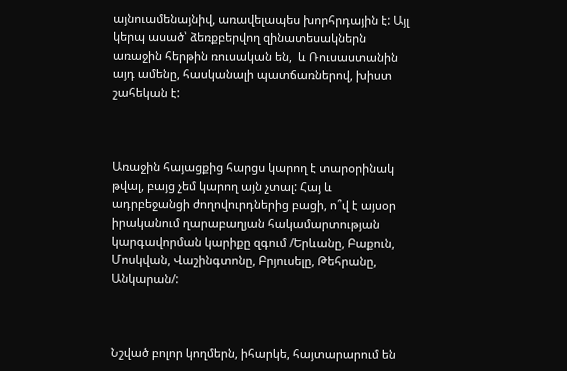այնուամենայնիվ, առավելապես խորհրդային է: Այլ կերպ ասած՝ ձեռքբերվող զինատեսակներն առաջին հերթին ռուսական են,  և Ռուսաստանին այդ ամենը, հասկանալի պատճառներով, խիստ շահեկան է:



Առաջին հայացքից հարցս կարող է տարօրինակ թվալ, բայց չեմ կարող այն չտալ: Հայ և ադրբեջանցի ժողովուրդներից բացի, ո՞վ է այսօր իրականում ղարաբաղյան հակամարտության կարգավորման կարիքը զգում /Երևանը, Բաքուն, Մոսկվան, Վաշինգտոնը, Բրյուսելը, Թեհրանը, Անկարան/:



Նշված բոլոր կողմերն, իհարկե, հայտարարում են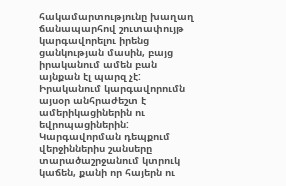հակամարտությունը խաղաղ ճանապարհով շուտափույթ կարգավորելու իրենց ցանկության մասին, բայց իրականում ամեն բան այնքան էլ պարզ չէ: Իրականում կարգավորումն այսօր անհրաժեշտ է ամերիկացիներին ու եվրոպացիներին: Կարգավորման դեպքում վերջիններիս շանսերը տարածաշրջանում կտրուկ կաճեն, քանի որ հայերն ու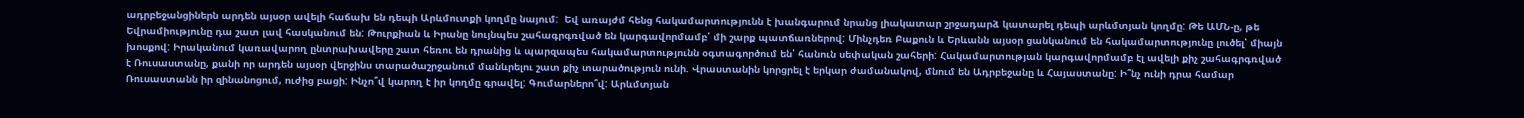ադրբեջանցիներն արդեն այսօր ավելի հաճախ են դեպի Արևմուտքի կողմը նայում:  Եվ առայժմ հենց հակամարտությունն է խանգարում նրանց լիակատար շրջադարձ կատարել դեպի արևմտյան կողմը: Թե ԱՄՆ-ը, թե Եվրամիությունը դա շատ լավ հասկանում են: Թուրքիան և Իրանը նույնպես շահագրգռված են կարգավորմամբ՝ մի շարք պատճառներով: Մինչդեռ Բաքուն և Երևանն այսօր ցանկանում են հակամարտությունը լուծել՝ միայն խոսքով: Իրականում կառավարող ընտրախավերը շատ հեռու են դրանից և պարզապես հակամարտությունն օգտագործում են՝ հանուն սեփական շահերի: Հակամարտության կարգավորմամբ էլ ավելի քիչ շահագրգռված է Ռուսաստանը, քանի որ արդեն այսօր վերջինս տարածաշրջանում մանևրելու շատ քիչ տարածություն ունի. Վրաստանին կորցրել է երկար ժամանակով, մնում են Ադրբեջանը և Հայաստանը: Ի՞նչ ունի դրա համար Ռուսաստանն իր զինանոցում, ուժից բացի: Ինչո՞վ կարող է իր կողմը գրավել: Գումարներո՞վ: Արևմտյան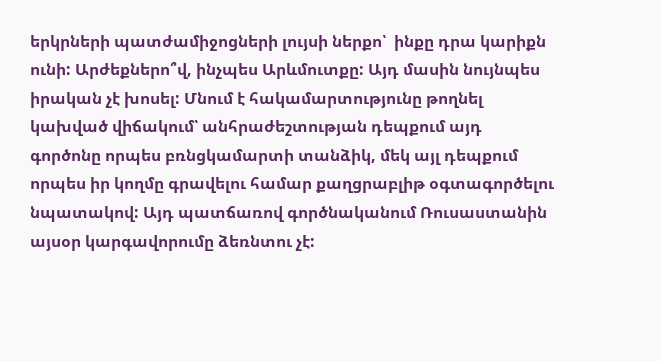երկրների պատժամիջոցների լույսի ներքո՝  ինքը դրա կարիքն ունի: Արժեքներո՞վ, ինչպես Արևմուտքը: Այդ մասին նույնպես իրական չէ խոսել: Մնում է հակամարտությունը թողնել կախված վիճակում՝ անհրաժեշտության դեպքում այդ գործոնը որպես բռնցկամարտի տանձիկ, մեկ այլ դեպքում որպես իր կողմը գրավելու համար քաղցրաբլիթ օգտագործելու նպատակով: Այդ պատճառով գործնականում Ռուսաստանին այսօր կարգավորումը ձեռնտու չէ: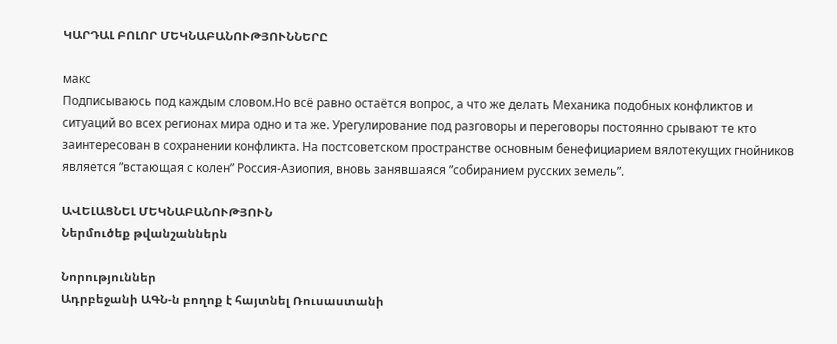ԿԱՐԴԱԼ ԲՈԼՈՐ ՄԵԿՆԱԲԱՆՈՒԹՅՈՒՆՆԵՐԸ

макс
Подписываюсь под каждым словом.Но всё равно остаётся вопрос, а что же делать Механика подобных конфликтов и ситуаций во всех регионах мира одно и та же. Урегулирование под разговоры и переговоры постоянно срывают те кто заинтересован в сохранении конфликта. На постсоветском пространстве основным бенефициарием вялотекущих гнойников является ”встающая с колен” Россия-Азиопия, вновь занявшаяся ”собиранием русских земель”.

ԱՎԵԼԱՑՆԵԼ ՄԵԿՆԱԲԱՆՈՒԹՅՈՒՆ
Ներմուծեք թվանշաններն

Նորություններ
Ադրբեջանի ԱԳՆ-ն բողոք է հայտնել Ռուսաստանի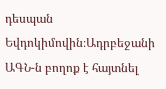դեսպան Եվդոկիմովին։Ադրբեջանի ԱԳՆ-ն բողոք է հայտնել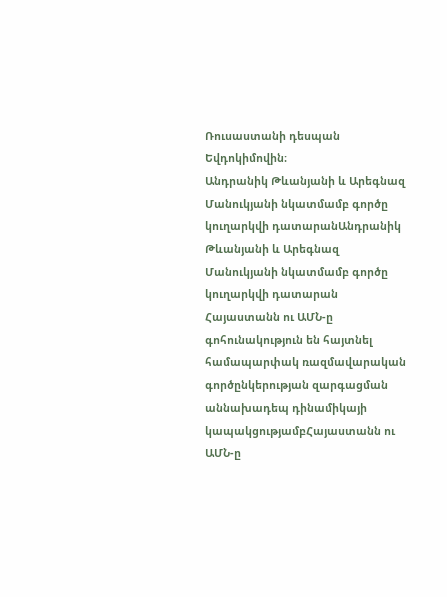Ռուսաստանի դեսպան Եվդոկիմովին։
Անդրանիկ Թևանյանի և Արեգնազ Մանուկյանի նկատմամբ գործը կուղարկվի դատարանԱնդրանիկ Թևանյանի և Արեգնազ Մանուկյանի նկատմամբ գործը կուղարկվի դատարան
Հայաստանն ու ԱՄՆ-ը գոհունակություն են հայտնել համապարփակ ռազմավարական գործընկերության զարգացման աննախադեպ դինամիկայի կապակցությամբՀայաստանն ու ԱՄՆ-ը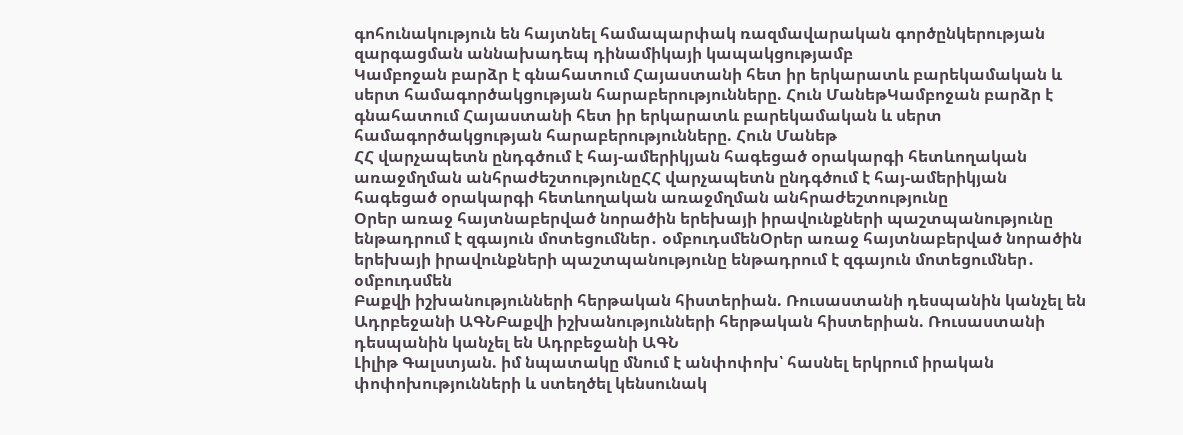գոհունակություն են հայտնել համապարփակ ռազմավարական գործընկերության զարգացման աննախադեպ դինամիկայի կապակցությամբ
Կամբոջան բարձր է գնահատում Հայաստանի հետ իր երկարատև բարեկամական և սերտ համագործակցության հարաբերությունները. Հուն ՄանեթԿամբոջան բարձր է գնահատում Հայաստանի հետ իր երկարատև բարեկամական և սերտ համագործակցության հարաբերությունները. Հուն Մանեթ
ՀՀ վարչապետն ընդգծում է հայ-ամերիկյան հագեցած օրակարգի հետևողական առաջմղման անհրաժեշտությունըՀՀ վարչապետն ընդգծում է հայ-ամերիկյան հագեցած օրակարգի հետևողական առաջմղման անհրաժեշտությունը
Օրեր առաջ հայտնաբերված նորածին երեխայի իրավունքների պաշտպանությունը ենթադրում է զգայուն մոտեցումներ․ օմբուդսմենՕրեր առաջ հայտնաբերված նորածին երեխայի իրավունքների պաշտպանությունը ենթադրում է զգայուն մոտեցումներ․ օմբուդսմեն
Բաքվի իշխանությունների հերթական հիստերիան. Ռուսաստանի դեսպանին կանչել են Ադրբեջանի ԱԳՆԲաքվի իշխանությունների հերթական հիստերիան. Ռուսաստանի դեսպանին կանչել են Ադրբեջանի ԱԳՆ
Լիլիթ Գալստյան. իմ նպատակը մնում է անփոփոխ՝ հասնել երկրում իրական փոփոխությունների և ստեղծել կենսունակ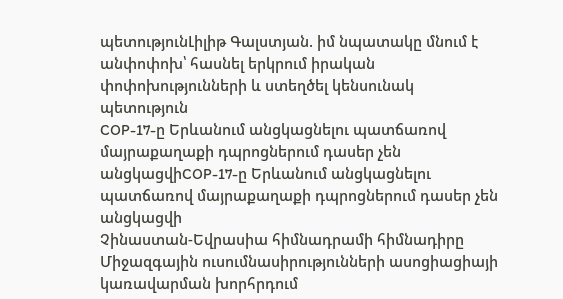պետությունԼիլիթ Գալստյան. իմ նպատակը մնում է անփոփոխ՝ հասնել երկրում իրական փոփոխությունների և ստեղծել կենսունակ պետություն
COP-17-ը Երևանում անցկացնելու պատճառով մայրաքաղաքի դպրոցներում դասեր չեն անցկացվիCOP-17-ը Երևանում անցկացնելու պատճառով մայրաքաղաքի դպրոցներում դասեր չեն անցկացվի
Չինաստան-Եվրասիա հիմնադրամի հիմնադիրը Միջազգային ուսումնասիրությունների ասոցիացիայի կառավարման խորհրդում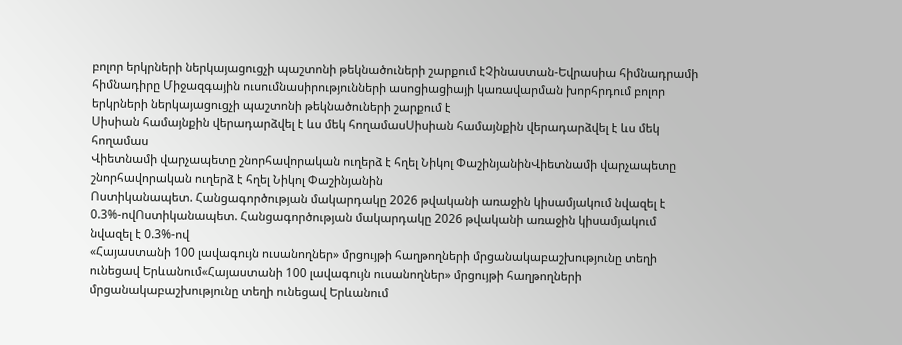բոլոր երկրների ներկայացուցչի պաշտոնի թեկնածուների շարքում էՉինաստան-Եվրասիա հիմնադրամի հիմնադիրը Միջազգային ուսումնասիրությունների ասոցիացիայի կառավարման խորհրդում բոլոր երկրների ներկայացուցչի պաշտոնի թեկնածուների շարքում է
Սիսիան համայնքին վերադարձվել է ևս մեկ հողամասՍիսիան համայնքին վերադարձվել է ևս մեկ հողամաս
Վիետնամի վարչապետը շնորհավորական ուղերձ է հղել Նիկոլ ՓաշինյանինՎիետնամի վարչապետը շնորհավորական ուղերձ է հղել Նիկոլ Փաշինյանին
Ոստիկանապետ. Հանցագործության մակարդակը 2026 թվականի առաջին կիսամյակում նվազել է 0.3%-ովՈստիկանապետ. Հանցագործության մակարդակը 2026 թվականի առաջին կիսամյակում նվազել է 0.3%-ով
«Հայաստանի 100 լավագույն ուսանողներ» մրցույթի հաղթողների մրցանակաբաշխությունը տեղի ունեցավ Երևանում«Հայաստանի 100 լավագույն ուսանողներ» մրցույթի հաղթողների մրցանակաբաշխությունը տեղի ունեցավ Երևանում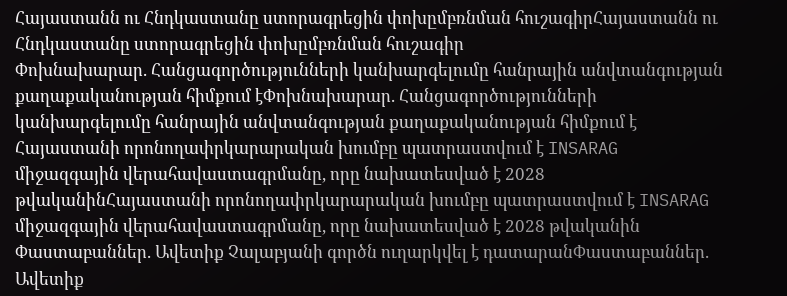Հայաստանն ու Հնդկաստանը ստորագրեցին փոխըմբռնման հուշագիրՀայաստանն ու Հնդկաստանը ստորագրեցին փոխըմբռնման հուշագիր
Փոխնախարար. Հանցագործությունների կանխարգելումը հանրային անվտանգության քաղաքականության հիմքում էՓոխնախարար. Հանցագործությունների կանխարգելումը հանրային անվտանգության քաղաքականության հիմքում է
Հայաստանի որոնողափրկարարական խումբը պատրաստվում է INSARAG միջազգային վերահավաստագրմանը, որը նախատեսված է 2028 թվականինՀայաստանի որոնողափրկարարական խումբը պատրաստվում է INSARAG միջազգային վերահավաստագրմանը, որը նախատեսված է 2028 թվականին
Փաստաբաններ. Ավետիք Չալաբյանի գործն ուղարկվել է դատարանՓաստաբաններ. Ավետիք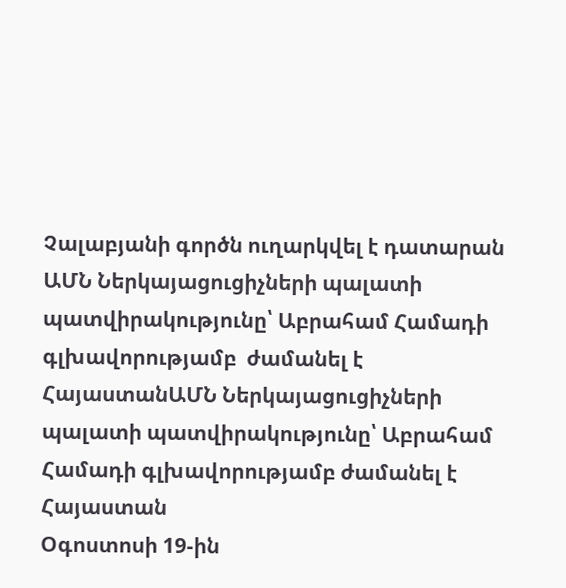Չալաբյանի գործն ուղարկվել է դատարան
ԱՄՆ Ներկայացուցիչների պալատի պատվիրակությունը՝ Աբրահամ Համադի գլխավորությամբ  ժամանել է ՀայաստանԱՄՆ Ներկայացուցիչների պալատի պատվիրակությունը՝ Աբրահամ Համադի գլխավորությամբ ժամանել է Հայաստան
Օգոստոսի 19-ին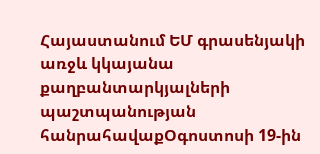Հայաստանում ԵՄ գրասենյակի առջև կկայանա քաղբանտարկյալների պաշտպանության հանրահավաքՕգոստոսի 19-ին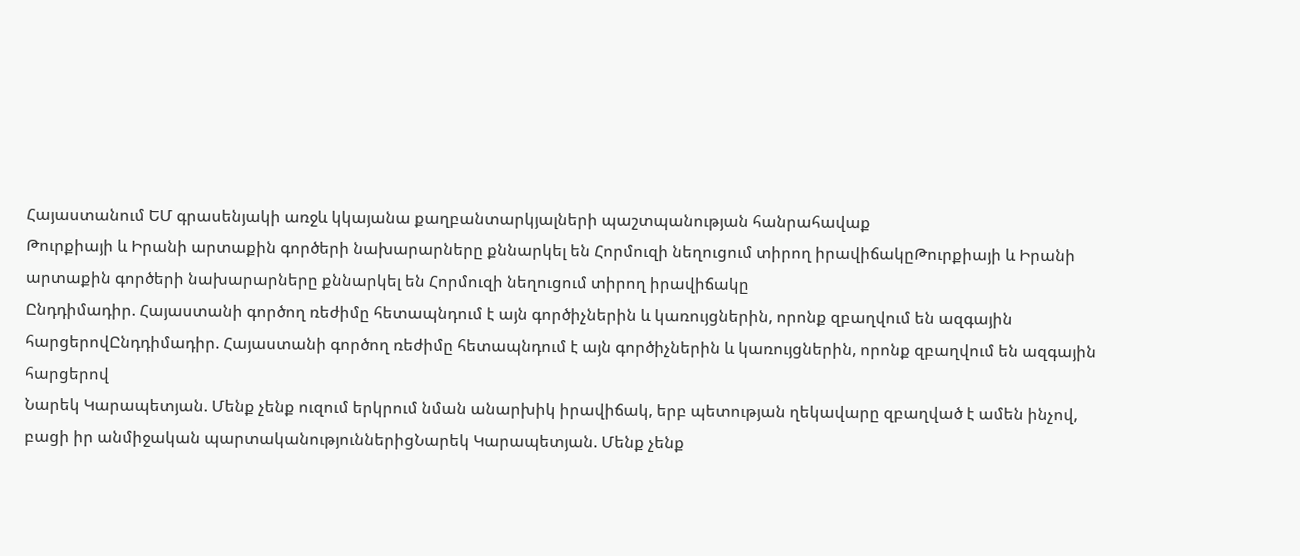Հայաստանում ԵՄ գրասենյակի առջև կկայանա քաղբանտարկյալների պաշտպանության հանրահավաք
Թուրքիայի և Իրանի արտաքին գործերի նախարարները քննարկել են Հորմուզի նեղուցում տիրող իրավիճակըԹուրքիայի և Իրանի արտաքին գործերի նախարարները քննարկել են Հորմուզի նեղուցում տիրող իրավիճակը
Ընդդիմադիր. Հայաստանի գործող ռեժիմը հետապնդում է այն գործիչներին և կառույցներին, որոնք զբաղվում են ազգային հարցերովԸնդդիմադիր. Հայաստանի գործող ռեժիմը հետապնդում է այն գործիչներին և կառույցներին, որոնք զբաղվում են ազգային հարցերով
Նարեկ Կարապետյան. Մենք չենք ուզում երկրում նման անարխիկ իրավիճակ, երբ պետության ղեկավարը զբաղված է ամեն ինչով, բացի իր անմիջական պարտականություններիցՆարեկ Կարապետյան. Մենք չենք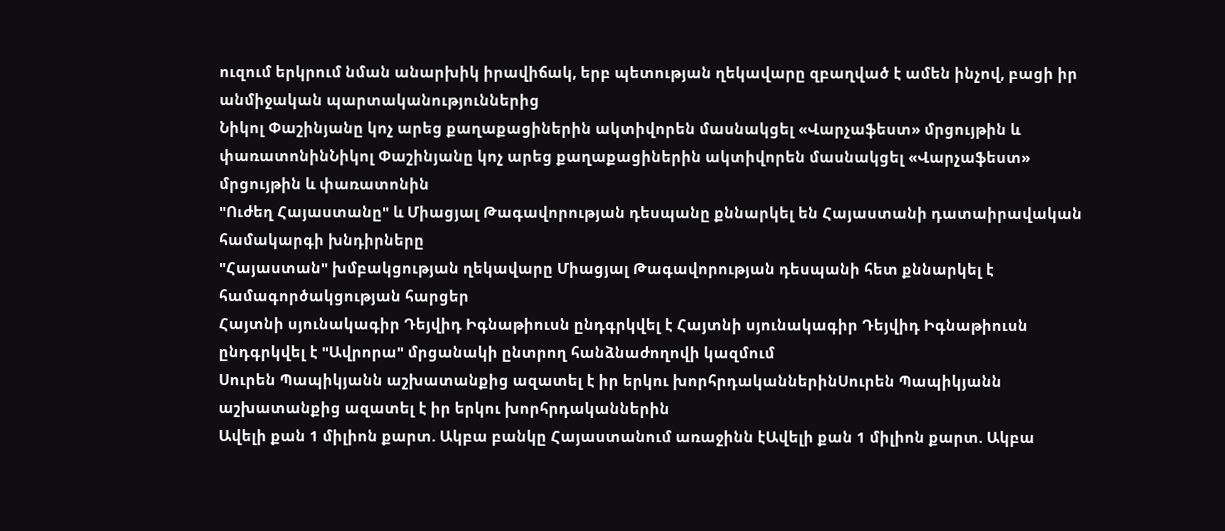ուզում երկրում նման անարխիկ իրավիճակ, երբ պետության ղեկավարը զբաղված է ամեն ինչով, բացի իր անմիջական պարտականություններից
Նիկոլ Փաշինյանը կոչ արեց քաղաքացիներին ակտիվորեն մասնակցել «Վարչաֆեստ» մրցույթին և փառատոնինՆիկոլ Փաշինյանը կոչ արեց քաղաքացիներին ակտիվորեն մասնակցել «Վարչաֆեստ» մրցույթին և փառատոնին
"Ուժեղ Հայաստանը" և Միացյալ Թագավորության դեսպանը քննարկել են Հայաստանի դատաիրավական համակարգի խնդիրները
"Հայաստան" խմբակցության ղեկավարը Միացյալ Թագավորության դեսպանի հետ քննարկել է համագործակցության հարցեր
Հայտնի սյունակագիր Դեյվիդ Իգնաթիուսն ընդգրկվել է Հայտնի սյունակագիր Դեյվիդ Իգնաթիուսն ընդգրկվել է "Ավրորա" մրցանակի ընտրող հանձնաժողովի կազմում
Սուրեն Պապիկյանն աշխատանքից ազատել է իր երկու խորհրդականներինՍուրեն Պապիկյանն աշխատանքից ազատել է իր երկու խորհրդականներին
Ավելի քան 1 միլիոն քարտ. Ակբա բանկը Հայաստանում առաջինն էԱվելի քան 1 միլիոն քարտ. Ակբա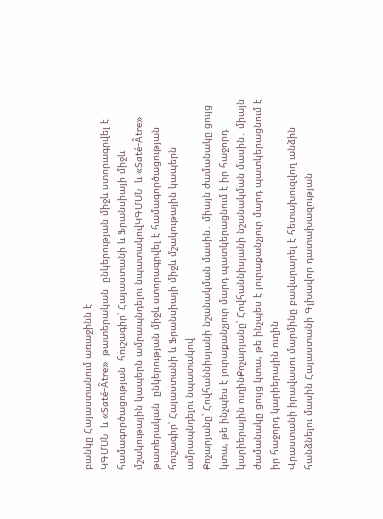բանկը Հայաստանում առաջինն է
ԿԳՄՍՆ  և «Saté-Âtre»  թատերական  ընկերության միջև ստորագրվել է համագործացության  հուշագիր՝ Հայաստանի և Ֆրանսիայի միջև մշակութային կապերն ամրապնդելու նպատակովԿԳՄՍՆ  և «Saté-Âtre»  թատերական  ընկերության միջև ստորագրվել է համագործացության  հուշագիր՝ Հայաստանի և Ֆրանսիայի միջև մշակութային կապերն ամրապնդելու նպատակով
Քոչարյանը՝ Հովհաննիսյանի նշանակման մասին․ միայն ժամանակը ցույց կտա, թե ինչպես է յուրաքանչյուր մարդ պատկերացնում է իր հաջորդ կարիերային ուղինՔոչարյանը՝ Հովհաննիսյանի նշանակման մասին․ միայն ժամանակը ցույց կտա, թե ինչպես է յուրաքանչյուր մարդ պատկերացնում է իր հաջորդ կարիերային ուղին
Վրաստանի իրավասու մարմինը բավարարել է հետախուզվող անձին հանձնելու մասին Հայաստանի Գլխավոր դատախազության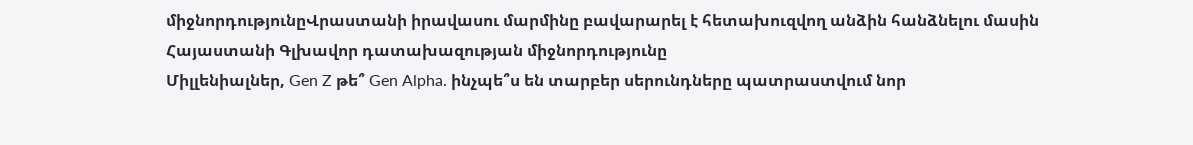միջնորդությունըՎրաստանի իրավասու մարմինը բավարարել է հետախուզվող անձին հանձնելու մասին Հայաստանի Գլխավոր դատախազության միջնորդությունը
Միլլենիալներ, Gen Z թե՞ Gen Alpha. ինչպե՞ս են տարբեր սերունդները պատրաստվում նոր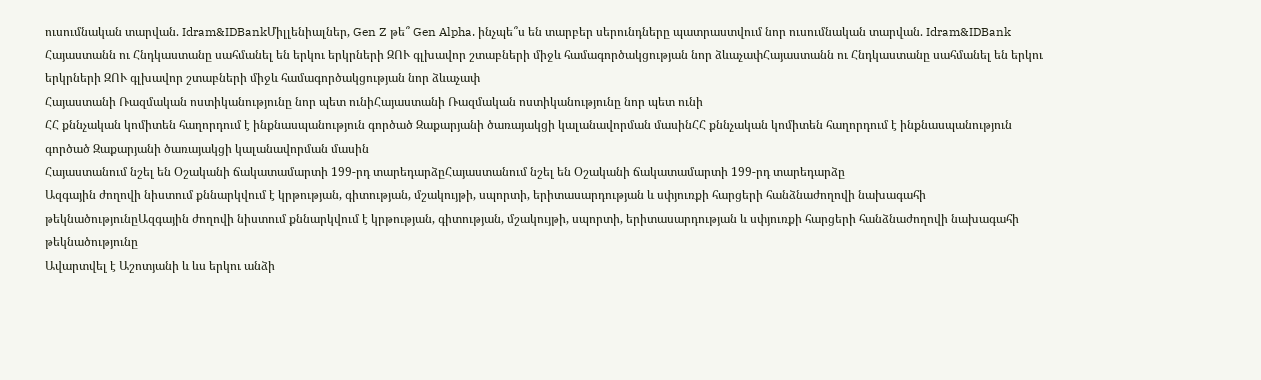ուսումնական տարվան. Idram&IDBankՄիլլենիալներ, Gen Z թե՞ Gen Alpha. ինչպե՞ս են տարբեր սերունդները պատրաստվում նոր ուսումնական տարվան. Idram&IDBank
Հայաստանն ու Հնդկաստանը սահմանել են երկու երկրների ԶՈՒ գլխավոր շտաբների միջև համագործակցության նոր ձևաչափՀայաստանն ու Հնդկաստանը սահմանել են երկու երկրների ԶՈՒ գլխավոր շտաբների միջև համագործակցության նոր ձևաչափ
Հայաստանի Ռազմական ոստիկանությունը նոր պետ ունիՀայաստանի Ռազմական ոստիկանությունը նոր պետ ունի
ՀՀ քննչական կոմիտեն հաղորդում է ինքնասպանություն գործած Զաքարյանի ծառայակցի կալանավորման մասինՀՀ քննչական կոմիտեն հաղորդում է ինքնասպանություն գործած Զաքարյանի ծառայակցի կալանավորման մասին
Հայաստանում նշել են Օշականի ճակատամարտի 199-րդ տարեդարձըՀայաստանում նշել են Օշականի ճակատամարտի 199-րդ տարեդարձը
Ազգային ժողովի նիստում քննարկվում է կրթության, գիտության, մշակույթի, սպորտի, երիտասարդության և սփյուռքի հարցերի հանձնաժողովի նախագահի թեկնածությունըԱզգային ժողովի նիստում քննարկվում է կրթության, գիտության, մշակույթի, սպորտի, երիտասարդության և սփյուռքի հարցերի հանձնաժողովի նախագահի թեկնածությունը
Ավարտվել է Աշոտյանի և ևս երկու անձի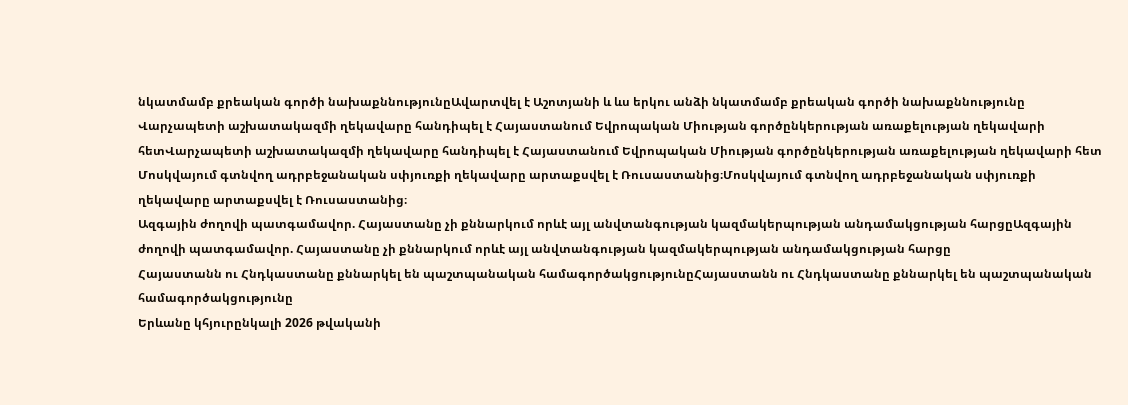նկատմամբ քրեական գործի նախաքննությունըԱվարտվել է Աշոտյանի և ևս երկու անձի նկատմամբ քրեական գործի նախաքննությունը
Վարչապետի աշխատակազմի ղեկավարը հանդիպել է Հայաստանում Եվրոպական Միության գործընկերության առաքելության ղեկավարի հետՎարչապետի աշխատակազմի ղեկավարը հանդիպել է Հայաստանում Եվրոպական Միության գործընկերության առաքելության ղեկավարի հետ
Մոսկվայում գտնվող ադրբեջանական սփյուռքի ղեկավարը արտաքսվել է Ռուսաստանից։Մոսկվայում գտնվող ադրբեջանական սփյուռքի ղեկավարը արտաքսվել է Ռուսաստանից։
Ազգային ժողովի պատգամավոր. Հայաստանը չի քննարկում որևէ այլ անվտանգության կազմակերպության անդամակցության հարցըԱզգային ժողովի պատգամավոր. Հայաստանը չի քննարկում որևէ այլ անվտանգության կազմակերպության անդամակցության հարցը
Հայաստանն ու Հնդկաստանը քննարկել են պաշտպանական համագործակցությունըՀայաստանն ու Հնդկաստանը քննարկել են պաշտպանական համագործակցությունը
Երևանը կհյուրընկալի 2026 թվականի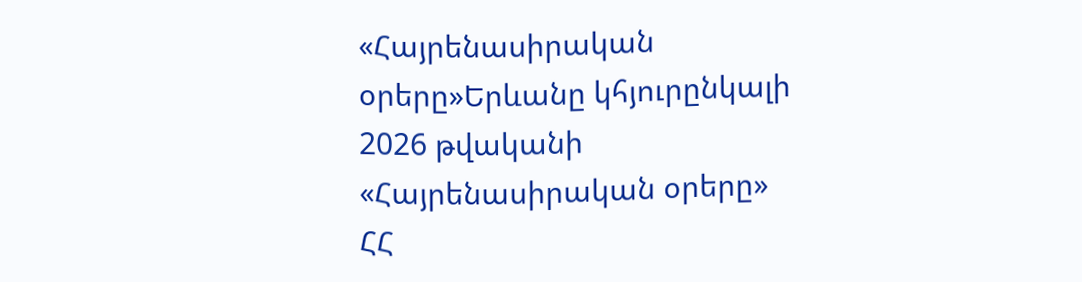«Հայրենասիրական օրերը»Երևանը կհյուրընկալի 2026 թվականի «Հայրենասիրական օրերը»
ՀՀ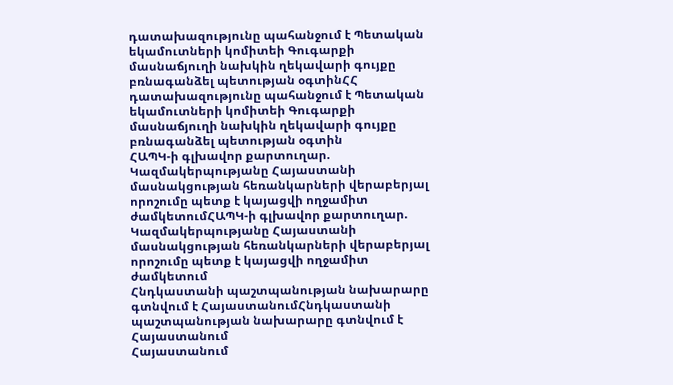դատախազությունը պահանջում է Պետական եկամուտների կոմիտեի Գուգարքի մասնաճյուղի նախկին ղեկավարի գույքը բռնագանձել պետության օգտինՀՀ դատախազությունը պահանջում է Պետական եկամուտների կոմիտեի Գուգարքի մասնաճյուղի նախկին ղեկավարի գույքը բռնագանձել պետության օգտին
ՀԱՊԿ-ի գլխավոր քարտուղար. Կազմակերպությանը Հայաստանի մասնակցության հեռանկարների վերաբերյալ որոշումը պետք է կայացվի ողջամիտ ժամկետումՀԱՊԿ-ի գլխավոր քարտուղար. Կազմակերպությանը Հայաստանի մասնակցության հեռանկարների վերաբերյալ որոշումը պետք է կայացվի ողջամիտ ժամկետում
Հնդկաստանի պաշտպանության նախարարը  գտնվում է ՀայաստանումՀնդկաստանի պաշտպանության նախարարը գտնվում է Հայաստանում
Հայաստանում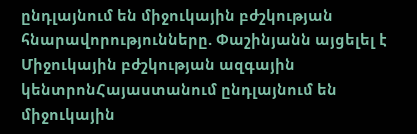ընդլայնում են միջուկային բժշկության հնարավորությունները. Փաշինյանն այցելել է Միջուկային բժշկության ազգային կենտրոնՀայաստանում ընդլայնում են միջուկային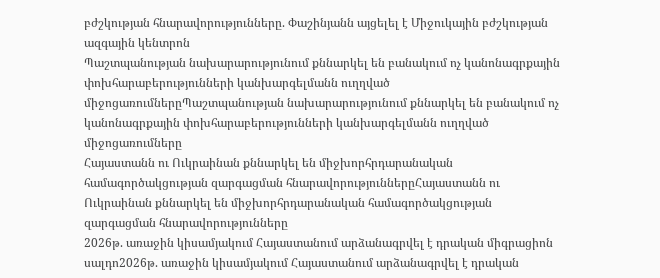բժշկության հնարավորությունները. Փաշինյանն այցելել է Միջուկային բժշկության ազգային կենտրոն
Պաշտպանության նախարարությունում քննարկել են բանակում ոչ կանոնագրքային փոխհարաբերությունների կանխարգելմանն ուղղված միջոցառումներըՊաշտպանության նախարարությունում քննարկել են բանակում ոչ կանոնագրքային փոխհարաբերությունների կանխարգելմանն ուղղված միջոցառումները
Հայաստանն ու Ուկրաինան քննարկել են միջխորհրդարանական համագործակցության զարգացման հնարավորություններըՀայաստանն ու Ուկրաինան քննարկել են միջխորհրդարանական համագործակցության զարգացման հնարավորությունները
2026թ. առաջին կիսամյակում Հայաստանում արձանագրվել է դրական միգրացիոն սալդո2026թ. առաջին կիսամյակում Հայաստանում արձանագրվել է դրական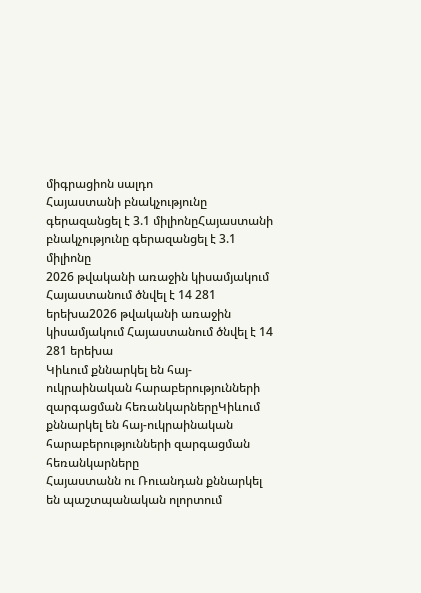միգրացիոն սալդո
Հայաստանի բնակչությունը գերազանցել է 3.1 միլիոնըՀայաստանի բնակչությունը գերազանցել է 3.1 միլիոնը
2026 թվականի առաջին կիսամյակում Հայաստանում ծնվել է 14 281 երեխա2026 թվականի առաջին կիսամյակում Հայաստանում ծնվել է 14 281 երեխա
Կիևում քննարկել են հայ-ուկրաինական հարաբերությունների զարգացման հեռանկարներըԿիևում քննարկել են հայ-ուկրաինական հարաբերությունների զարգացման հեռանկարները
Հայաստանն ու Ռուանդան քննարկել են պաշտպանական ոլորտում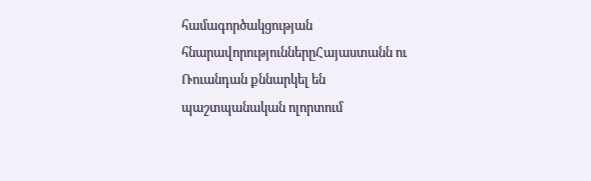համագործակցության հնարավորություններըՀայաստանն ու Ռուանդան քննարկել են պաշտպանական ոլորտում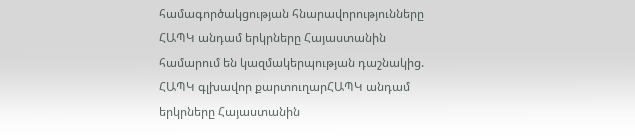համագործակցության հնարավորությունները
ՀԱՊԿ անդամ երկրները Հայաստանին համարում են կազմակերպության դաշնակից. ՀԱՊԿ գլխավոր քարտուղարՀԱՊԿ անդամ երկրները Հայաստանին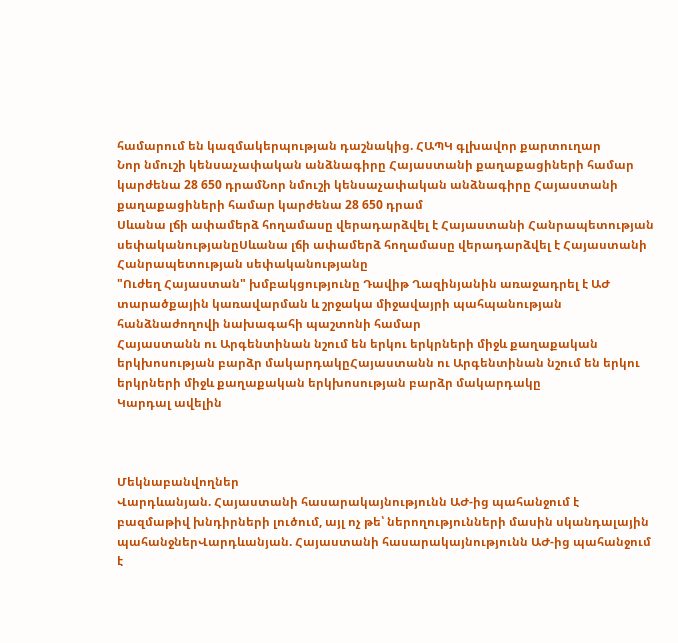համարում են կազմակերպության դաշնակից. ՀԱՊԿ գլխավոր քարտուղար
Նոր նմուշի կենսաչափական անձնագիրը Հայաստանի քաղաքացիների համար կարժենա 28 650 դրամՆոր նմուշի կենսաչափական անձնագիրը Հայաստանի քաղաքացիների համար կարժենա 28 650 դրամ
Սևանա լճի ափամերձ հողամասը վերադարձվել է Հայաստանի Հանրապետության սեփականությանըՍևանա լճի ափամերձ հողամասը վերադարձվել է Հայաստանի Հանրապետության սեփականությանը
"Ուժեղ Հայաստան" խմբակցությունը Դավիթ Ղազինյանին առաջադրել է ԱԺ տարածքային կառավարման և շրջակա միջավայրի պահպանության հանձնաժողովի նախագահի պաշտոնի համար
Հայաստանն ու Արգենտինան նշում են երկու երկրների միջև քաղաքական երկխոսության բարձր մակարդակըՀայաստանն ու Արգենտինան նշում են երկու երկրների միջև քաղաքական երկխոսության բարձր մակարդակը
Կարդալ ավելին



Մեկնաբանվողներ
Վարդևանյան. Հայաստանի հասարակայնությունն ԱԺ-ից պահանջում է բազմաթիվ խնդիրների լուծում, այլ ոչ թե՝ ներողությունների մասին սկանդալային պահանջներՎարդևանյան. Հայաստանի հասարակայնությունն ԱԺ-ից պահանջում է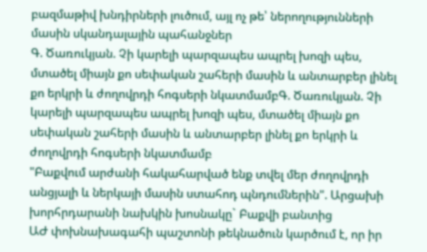բազմաթիվ խնդիրների լուծում, այլ ոչ թե՝ ներողությունների մասին սկանդալային պահանջներ
Գ. Ծառուկյան. Չի կարելի պարզապես ապրել խոզի պես, մտածել միայն քո սեփական շահերի մասին և անտարբեր լինել քո երկրի և ժողովրդի հոգսերի նկատմամբԳ. Ծառուկյան. Չի կարելի պարզապես ապրել խոզի պես, մտածել միայն քո սեփական շահերի մասին և անտարբեր լինել քո երկրի և ժողովրդի հոգսերի նկատմամբ
"Բաքվում արժանի հակահարված ենք տվել մեր ժողովրդի անցյալի և ներկայի մասին ստահոդ պնդումներին". Արցախի խորհրդարանի նախկին խոսնակը` Բաքվի բանտից
ԱԺ փոխնախագահի պաշտոնի թեկնածուն կարծում է, որ իր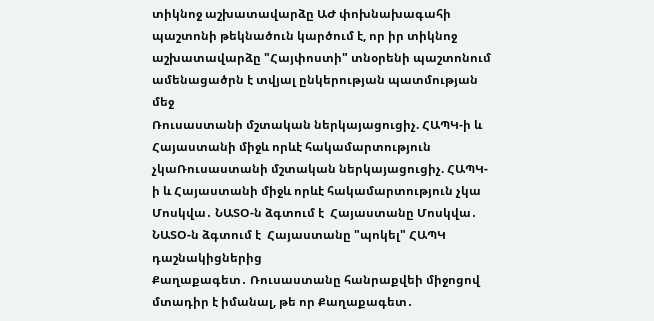տիկնոջ աշխատավարձը ԱԺ փոխնախագահի պաշտոնի թեկնածուն կարծում է, որ իր տիկնոջ աշխատավարձը "Հայփոստի" տնօրենի պաշտոնում ամենացածրն է տվյալ ընկերության պատմության մեջ
Ռուսաստանի մշտական ներկայացուցիչ. ՀԱՊԿ-ի և Հայաստանի միջև որևէ հակամարտություն չկաՌուսաստանի մշտական ներկայացուցիչ. ՀԱՊԿ-ի և Հայաստանի միջև որևէ հակամարտություն չկա
Մոսկվա․ ՆԱՏՕ-ն ձգտում է  Հայաստանը Մոսկվա․ ՆԱՏՕ-ն ձգտում է  Հայաստանը "պոկել" ՀԱՊԿ դաշնակիցներից
Քաղաքագետ․ Ռուսաստանը հանրաքվեի միջոցով մտադիր է իմանալ, թե որ Քաղաքագետ․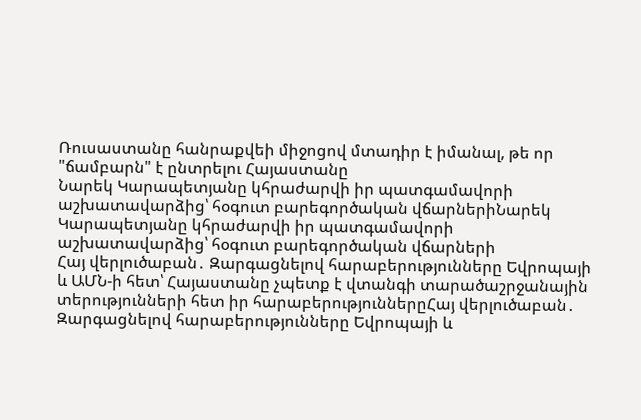Ռուսաստանը հանրաքվեի միջոցով մտադիր է իմանալ, թե որ "ճամբարն" է ընտրելու Հայաստանը
Նարեկ Կարապետյանը կհրաժարվի իր պատգամավորի աշխատավարձից՝ հօգուտ բարեգործական վճարներիՆարեկ Կարապետյանը կհրաժարվի իր պատգամավորի աշխատավարձից՝ հօգուտ բարեգործական վճարների
Հայ վերլուծաբան․ Զարգացնելով հարաբերությունները Եվրոպայի և ԱՄՆ-ի հետ՝ Հայաստանը չպետք է վտանգի տարածաշրջանային տերությունների հետ իր հարաբերություններըՀայ վերլուծաբան․ Զարգացնելով հարաբերությունները Եվրոպայի և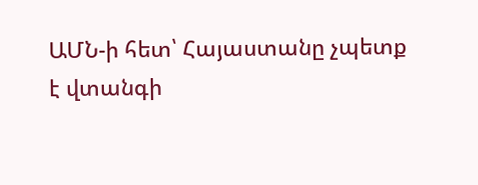ԱՄՆ-ի հետ՝ Հայաստանը չպետք է վտանգի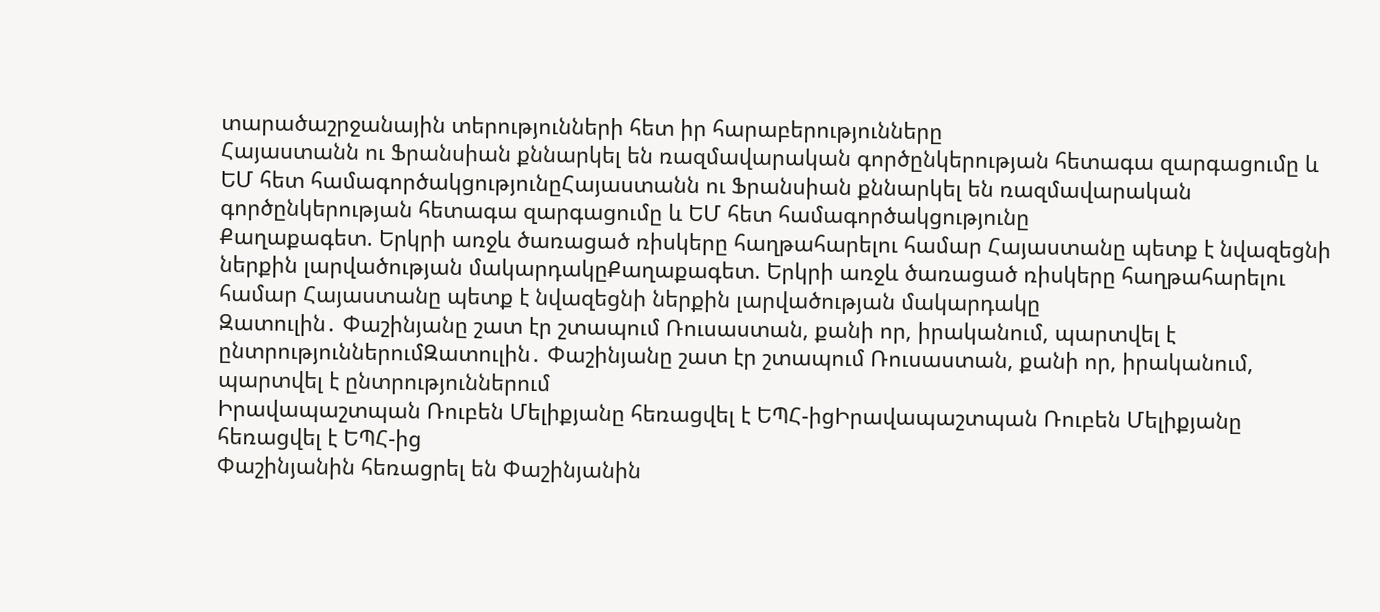տարածաշրջանային տերությունների հետ իր հարաբերությունները
Հայաստանն ու Ֆրանսիան քննարկել են ռազմավարական գործընկերության հետագա զարգացումը և ԵՄ հետ համագործակցությունըՀայաստանն ու Ֆրանսիան քննարկել են ռազմավարական գործընկերության հետագա զարգացումը և ԵՄ հետ համագործակցությունը
Քաղաքագետ. Երկրի առջև ծառացած ռիսկերը հաղթահարելու համար Հայաստանը պետք է նվազեցնի ներքին լարվածության մակարդակըՔաղաքագետ. Երկրի առջև ծառացած ռիսկերը հաղթահարելու համար Հայաստանը պետք է նվազեցնի ներքին լարվածության մակարդակը
Զատուլին․ Փաշինյանը շատ էր շտապում Ռուսաստան, քանի որ, իրականում, պարտվել է ընտրություններումԶատուլին․ Փաշինյանը շատ էր շտապում Ռուսաստան, քանի որ, իրականում, պարտվել է ընտրություններում
Իրավապաշտպան Ռուբեն Մելիքյանը հեռացվել է ԵՊՀ-իցԻրավապաշտպան Ռուբեն Մելիքյանը հեռացվել է ԵՊՀ-ից
Փաշինյանին հեռացրել են Փաշինյանին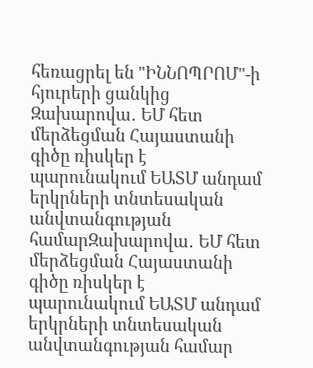հեռացրել են "ԻՆՆՈՊՐՈՄ"-ի հյուրերի ցանկից
Զախարովա․ ԵՄ հետ մերձեցման Հայաստանի գիծը ռիսկեր է պարունակում ԵԱՏՄ անդամ երկրների տնտեսական անվտանգության համարԶախարովա․ ԵՄ հետ մերձեցման Հայաստանի գիծը ռիսկեր է պարունակում ԵԱՏՄ անդամ երկրների տնտեսական անվտանգության համար